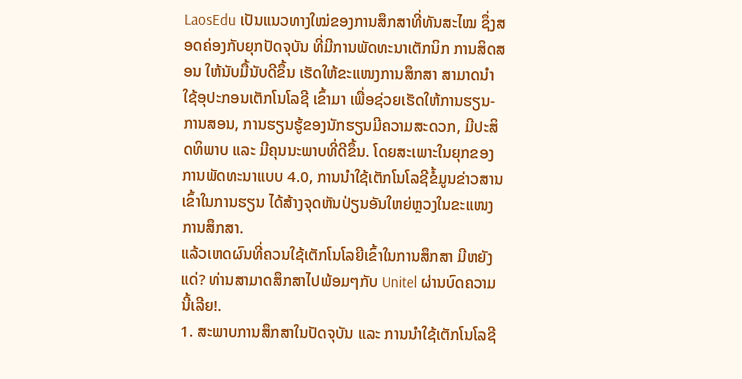LaosEdu ເປັນແນວທາງໃໝ່ຂອງການສຶກສາທີ່ທັນສະໄໝ ຊຶ່ງສອດຄ່ອງກັບຍຸກປັດຈຸບັນ ທີ່ມີການພັດທະນາເຕັກນິກ ການສິດສອນ ໃຫ້ນັບມື້ນັບດີຂຶ້ນ ເຮັດໃຫ້ຂະແໜງການສຶກສາ ສາມາດນຳໃຊ້ອຸປະກອນເຕັກໂນໂລຊີ ເຂົ້າມາ ເພື່ອຊ່ວຍເຮັດໃຫ້ການຮຽນ-ການສອນ, ການຮຽນຮູ້ຂອງນັກຮຽນມີຄວາມສະດວກ, ມີປະສິດທິພາບ ແລະ ມີຄຸນນະພາບທີ່ດີຂຶ້ນ. ໂດຍສະເພາະໃນຍຸກຂອງການພັດທະນາແບບ 4.0, ການນຳໃຊ້ເຕັກໂນໂລຊີຂໍ້ມູນຂ່າວສານເຂົ້າໃນການຮຽນ ໄດ້ສ້າງຈຸດຫັນປ່ຽນອັນໃຫຍ່ຫຼວງໃນຂະແໜງການສຶກສາ.
ແລ້ວເຫດຜົນທີ່ຄວນໃຊ້ເຕັກໂນໂລຍີເຂົ້າໃນການສຶກສາ ມີຫຍັງແດ່? ທ່ານສາມາດສຶກສາໄປພ້ອມໆກັບ Unitel ຜ່ານບົດຄວາມນີ້ເລີຍ!.
1. ສະພາບການສຶກສາໃນປັດຈຸບັນ ແລະ ການນຳໃຊ້ເຕັກໂນໂລຊີ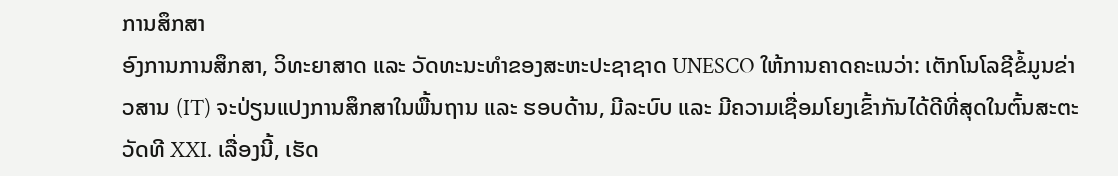ການສຶກສາ
ອົງການການສຶກສາ, ວິທະຍາສາດ ແລະ ວັດທະນະທຳຂອງສະຫະປະຊາຊາດ UNESCO ໃຫ້ການຄາດຄະເນວ່າ: ເຕັກໂນໂລຊີຂໍ້ມູນຂ່າວສານ (IT) ຈະປ່ຽນແປງການສຶກສາໃນພື້ນຖານ ແລະ ຮອບດ້ານ, ມີລະບົບ ແລະ ມີຄວາມເຊື່ອມໂຍງເຂົ້າກັນໄດ້ດີທີ່ສຸດໃນຕົ້ນສະຕະວັດທີ XXI. ເລື່ອງນີ້, ເຮັດ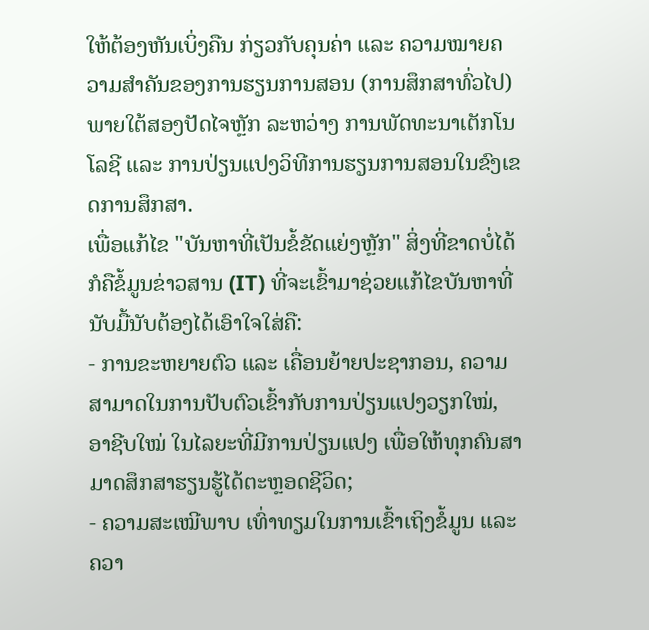ໃຫ້ຕ້ອງຫັນເບິ່ງຄືນ ກ່ຽວກັບຄຸນຄ່າ ແລະ ຄວາມໝາຍຄວາມສຳຄັນຂອງການຮຽນການສອນ (ການສຶກສາທົ່ວໄປ) ພາຍໃຕ້ສອງປັດໄຈຫຼັກ ລະຫວ່າງ ການພັດທະນາເຕັກໂນໂລຊີ ແລະ ການປ່ຽນແປງວິທີການຮຽນການສອນໃນຂົງເຂດການສຶກສາ.
ເພື່ອແກ້ໄຂ "ບັນຫາທີ່ເປັນຂໍ້ຂັດແຍ່ງຫຼັກ" ສິ່ງທີ່ຂາດບໍ່ໄດ້ ກໍຄືຂໍ້ມູນຂ່າວສານ (IT) ທີ່ຈະເຂົ້າມາຊ່ວຍແກ້ໄຂບັນຫາທີ່ນັບມື້ນັບຕ້ອງໄດ້ເອົາໃຈໃສ່ຄື:
- ການຂະຫຍາຍຕົວ ແລະ ເຄື່ອນຍ້າຍປະຊາກອນ, ຄວາມສາມາດໃນການປັບຕົວເຂົ້າກັບການປ່ຽນແປງວຽກໃໝ່, ອາຊີບໃໝ່ ໃນໄລຍະທີ່ມີການປ່ຽນແປງ ເພື່ອໃຫ້ທຸກຄົນສາມາດສຶກສາຮຽນຮູ້ໄດ້ຕະຫຼອດຊີວິດ;
- ຄວາມສະເໝີພາບ ເທົ່າທຽມໃນການເຂົ້າເຖິງຂໍ້ມູນ ແລະ ຄວາ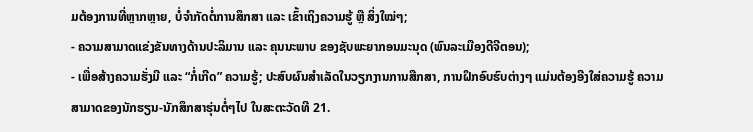ມຕ້ອງການທີ່ຫຼາກຫຼາຍ, ບໍ່ຈໍາກັດຕໍ່ການສຶກສາ ແລະ ເຂົ້າເຖິງຄວາມຮູ້ ຫຼື ສິ່ງໃໝ່ໆ;
- ຄວາມສາມາດແຂ່ງຂັນທາງດ້ານປະລິມານ ແລະ ຄຸນນະພາບ ຂອງຊັບພະຍາກອນມະນຸດ (ພົນລະເມືອງດີຈີຕອນ);
- ເພື່ອສ້າງຄວາມຮັ່ງມີ ແລະ “ກໍ່ເກີດ” ຄວາມຮູ້; ປະສົບຜົນສຳເລັດໃນວຽກງານການສືກສາ, ການຝຶກອົບຮົບຕ່າງໆ ແມ່ນຕ້ອງອີງໃສ່ຄວາມຮູ້ ຄວາມສາມາດຂອງນັກຮຽນ-ນັກສຶກສາຮຸ່ນຕໍ່ໆໄປ ໃນສະຕະວັດທີ 21.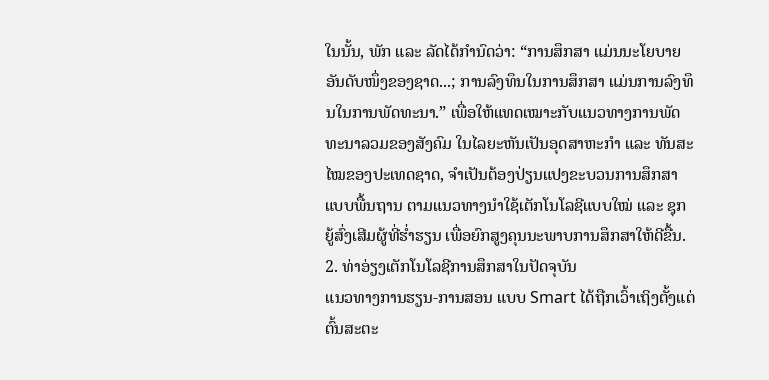ໃນນັ້ນ, ພັກ ແລະ ລັດໄດ້ກຳນົດວ່າ: “ການສຶກສາ ແມ່ນນະໂຍບາຍອັນດັບໜຶ່ງຂອງຊາດ...; ການລົງທຶນໃນການສຶກສາ ແມ່ນການລົງທຶນໃນການພັດທະນາ.” ເພື່ອໃຫ້ແທດເໝາະກັບແນວທາງການພັດທະນາລວມຂອງສັງຄົມ ໃນໄລຍະຫັນເປັນອຸດສາຫະກຳ ແລະ ທັນສະໄໝຂອງປະເທດຊາດ, ຈຳເປັນຕ້ອງປ່ຽນແປງຂະບວນການສຶກສາແບບພື້ນຖານ ຕາມແນວທາງນຳໃຊ້ເຕັກໂນໂລຊີແບບໃໝ່ ແລະ ຊຸກຍູ້ສົ່ງເສີມຜູ້ທີ່ຮ່ຳຮຽນ ເພື່ອຍົກສູງຄຸນນະພາບການສຶກສາໃຫ້ດີຂື້ນ.
2. ທ່າອ່ຽງເຕັກໂນໂລຊີການສຶກສາໃນປັດຈຸບັນ
ແນວທາງການຮຽນ-ການສອນ ແບບ Smart ໄດ້ຖືກເວົ້າເຖິງຕັ້ງແຕ່ຕົ້ນສະຕະ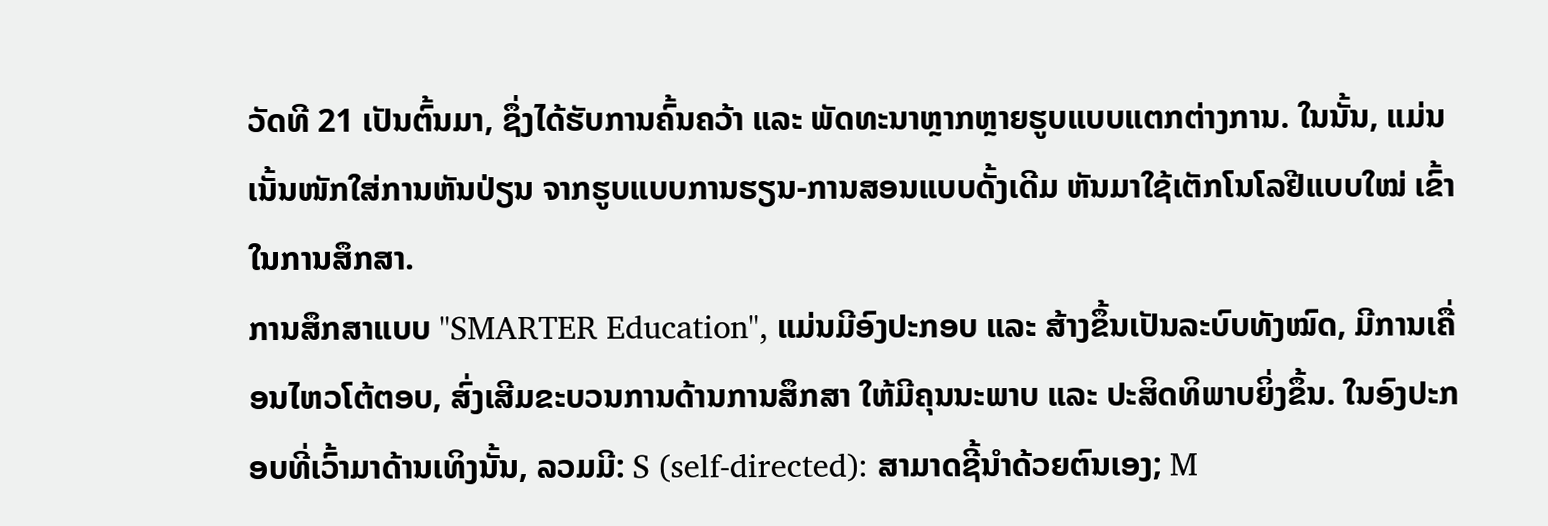ວັດທີ 21 ເປັນຕົ້ນມາ, ຊຶ່ງໄດ້ຮັບການຄົ້ນຄວ້າ ແລະ ພັດທະນາຫຼາກຫຼາຍຮູບແບບແຕກຕ່າງການ. ໃນນັ້ນ, ແມ່ນເນັ້ນໜັກໃສ່ການຫັນປ່ຽນ ຈາກຮູບແບບການຮຽນ-ການສອນແບບດັ້ງເດີມ ຫັນມາໃຊ້ເຕັກໂນໂລຢີແບບໃໝ່ ເຂົ້າໃນການສຶກສາ.
ການສຶກສາແບບ "SMARTER Education", ແມ່ນມີອົງປະກອບ ແລະ ສ້າງຂຶ້ນເປັນລະບົບທັງໝົດ, ມີການເຄື່ອນໄຫວໂຕ້ຕອບ, ສົ່ງເສີມຂະບວນການດ້ານການສຶກສາ ໃຫ້ມີຄຸນນະພາບ ແລະ ປະສິດທິພາບຍິ່ງຂຶ້ນ. ໃນອົງປະກອບທີ່ເວົ້າມາດ້ານເທິງນັ້ນ, ລວມມີ: S (self-directed): ສາມາດຊີ້ນຳດ້ວຍຕົນເອງ; M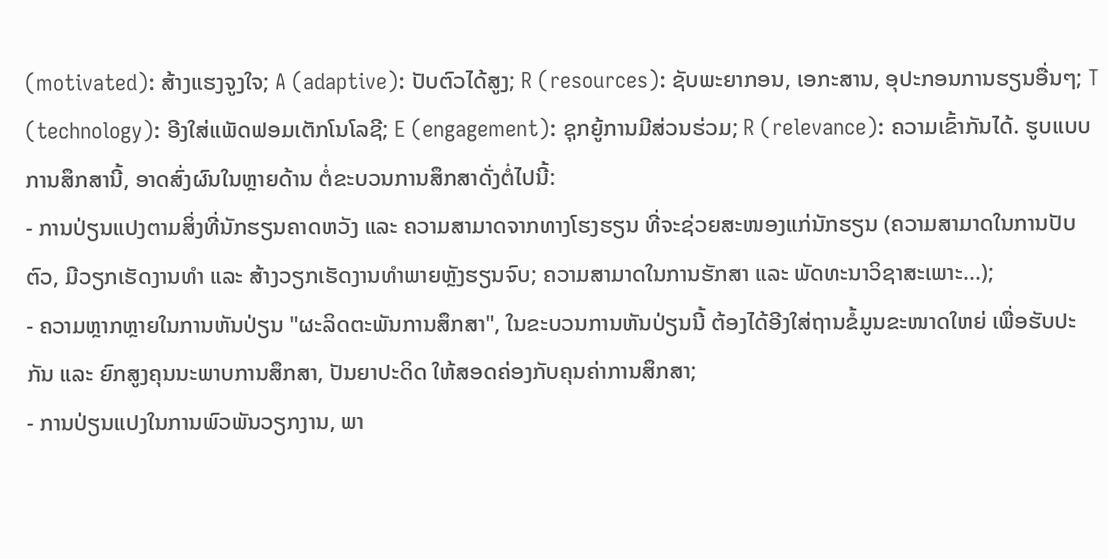(motivated): ສ້າງແຮງຈູງໃຈ; A (adaptive): ປັບຕົວໄດ້ສູງ; R (resources): ຊັບພະຍາກອນ, ເອກະສານ, ອຸປະກອນການຮຽນອື່ນໆ; T (technology): ອີງໃສ່ແພັດຟອມເຕັກໂນໂລຊີ; E (engagement): ຊຸກຍູ້ການມີສ່ວນຮ່ວມ; R (relevance): ຄວາມເຂົ້າກັນໄດ້. ຮູບແບບການສຶກສານີ້, ອາດສົ່ງຜົນໃນຫຼາຍດ້ານ ຕໍ່ຂະບວນການສຶກສາດັ່ງຕໍ່ໄປນີ້:
- ການປ່ຽນແປງຕາມສິ່ງທີ່ນັກຮຽນຄາດຫວັງ ແລະ ຄວາມສາມາດຈາກທາງໂຮງຮຽນ ທີ່ຈະຊ່ວຍສະໜອງແກ່ນັກຮຽນ (ຄວາມສາມາດໃນການປັບຕົວ, ມີວຽກເຮັດງານທຳ ແລະ ສ້າງວຽກເຮັດງານທຳພາຍຫຼັງຮຽນຈົບ; ຄວາມສາມາດໃນການຮັກສາ ແລະ ພັດທະນາວິຊາສະເພາະ...);
- ຄວາມຫຼາກຫຼາຍໃນການຫັນປ່ຽນ "ຜະລິດຕະພັນການສຶກສາ", ໃນຂະບວນການຫັນປ່ຽນນີ້ ຕ້ອງໄດ້ອີງໃສ່ຖານຂໍ້ມູນຂະໜາດໃຫຍ່ ເພື່ອຮັບປະກັນ ແລະ ຍົກສູງຄຸນນະພາບການສຶກສາ, ປັນຍາປະດິດ ໃຫ້ສອດຄ່ອງກັບຄຸນຄ່າການສຶກສາ;
- ການປ່ຽນແປງໃນການພົວພັນວຽກງານ, ພາ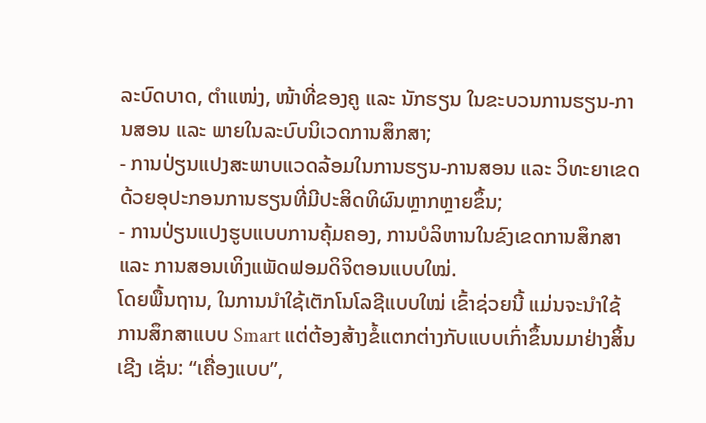ລະບົດບາດ, ຕໍາແໜ່ງ, ໜ້າທີ່ຂອງຄູ ແລະ ນັກຮຽນ ໃນຂະບວນການຮຽນ-ການສອນ ແລະ ພາຍໃນລະບົບນິເວດການສຶກສາ;
- ການປ່ຽນແປງສະພາບແວດລ້ອມໃນການຮຽນ-ການສອນ ແລະ ວິທະຍາເຂດ ດ້ວຍອຸປະກອນການຮຽນທີ່ມີປະສິດທິຜົນຫຼາກຫຼາຍຂຶ້ນ;
- ການປ່ຽນແປງຮູບແບບການຄຸ້ມຄອງ, ການບໍລິຫານໃນຂົງເຂດການສຶກສາ ແລະ ການສອນເທິງແພັດຟອມດິຈິຕອນແບບໃໝ່.
ໂດຍພື້ນຖານ, ໃນການນຳໃຊ້ເຕັກໂນໂລຊີແບບໃໝ່ ເຂົ້າຊ່ວຍນີ້ ແມ່ນຈະນຳໃຊ້ການສຶກສາແບບ Smart ແຕ່ຕ້ອງສ້າງຂໍ້ແຕກຕ່າງກັບແບບເກົ່າຂຶ້ນນມາຢ່າງສິ້ນເຊີງ ເຊັ່ນ: “ເຄື່ອງແບບ”,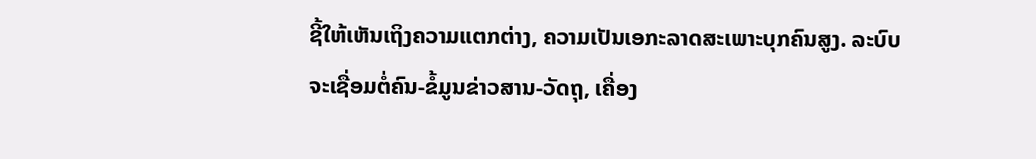ຊີ້ໃຫ້ເຫັນເຖິງຄວາມແຕກຕ່າງ, ຄວາມເປັນເອກະລາດສະເພາະບຸກຄົນສູງ. ລະບົບຈະເຊື່ອມຕໍ່ຄົນ-ຂໍ້ມູນຂ່າວສານ-ວັດຖຸ, ເຄື່ອງ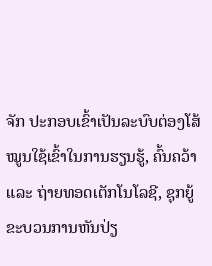ຈັກ ປະກອບເຂົ້າເປັນລະບົບຕ່ອງໂສ້ໝູນໃຊ້ເຂົ້າໃນການຮຽນຮູ້, ຄົ້ນຄວ້າ ແລະ ຖ່າຍທອດເຕັກໂນໂລຊີ, ຊຸກຍູ້ຂະບວນການຫັນປ່ຽ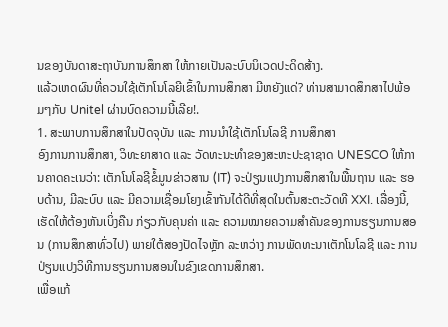ນຂອງບັນດາສະຖາບັນການສຶກສາ ໃຫ້ກາຍເປັນລະບົບນິເວດປະດິດສ້າງ.
ແລ້ວເຫດຜົນທີ່ຄວນໃຊ້ເຕັກໂນໂລຍີເຂົ້າໃນການສຶກສາ ມີຫຍັງແດ່? ທ່ານສາມາດສຶກສາໄປພ້ອມໆກັບ Unitel ຜ່ານບົດຄວາມນີ້ເລີຍ!.
1. ສະພາບການສຶກສາໃນປັດຈຸບັນ ແລະ ການນຳໃຊ້ເຕັກໂນໂລຊີ ການສຶກສາ
ອົງການການສຶກສາ, ວິທະຍາສາດ ແລະ ວັດທະນະທຳຂອງສະຫະປະຊາຊາດ UNESCO ໃຫ້ການຄາດຄະເນວ່າ: ເຕັກໂນໂລຊີຂໍ້ມູນຂ່າວສານ (IT) ຈະປ່ຽນແປງການສຶກສາໃນພື້ນຖານ ແລະ ຮອບດ້ານ, ມີລະບົບ ແລະ ມີຄວາມເຊື່ອມໂຍງເຂົ້າກັນໄດ້ດີທີ່ສຸດໃນຕົ້ນສະຕະວັດທີ XXI. ເລື່ອງນີ້, ເຮັດໃຫ້ຕ້ອງຫັນເບິ່ງຄືນ ກ່ຽວກັບຄຸນຄ່າ ແລະ ຄວາມໝາຍຄວາມສຳຄັນຂອງການຮຽນການສອນ (ການສຶກສາທົ່ວໄປ) ພາຍໃຕ້ສອງປັດໄຈຫຼັກ ລະຫວ່າງ ການພັດທະນາເຕັກໂນໂລຊີ ແລະ ການປ່ຽນແປງວິທີການຮຽນການສອນໃນຂົງເຂດການສຶກສາ.
ເພື່ອແກ້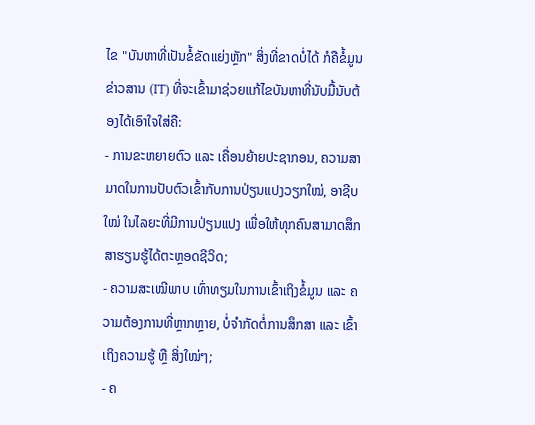ໄຂ "ບັນຫາທີ່ເປັນຂໍ້ຂັດແຍ່ງຫຼັກ" ສິ່ງທີ່ຂາດບໍ່ໄດ້ ກໍຄືຂໍ້ມູນຂ່າວສານ (IT) ທີ່ຈະເຂົ້າມາຊ່ວຍແກ້ໄຂບັນຫາທີ່ນັບມື້ນັບຕ້ອງໄດ້ເອົາໃຈໃສ່ຄື:
- ການຂະຫຍາຍຕົວ ແລະ ເຄື່ອນຍ້າຍປະຊາກອນ, ຄວາມສາມາດໃນການປັບຕົວເຂົ້າກັບການປ່ຽນແປງວຽກໃໝ່, ອາຊີບໃໝ່ ໃນໄລຍະທີ່ມີການປ່ຽນແປງ ເພື່ອໃຫ້ທຸກຄົນສາມາດສຶກສາຮຽນຮູ້ໄດ້ຕະຫຼອດຊີວິດ;
- ຄວາມສະເໝີພາບ ເທົ່າທຽມໃນການເຂົ້າເຖິງຂໍ້ມູນ ແລະ ຄວາມຕ້ອງການທີ່ຫຼາກຫຼາຍ, ບໍ່ຈໍາກັດຕໍ່ການສຶກສາ ແລະ ເຂົ້າເຖິງຄວາມຮູ້ ຫຼື ສິ່ງໃໝ່ໆ;
- ຄ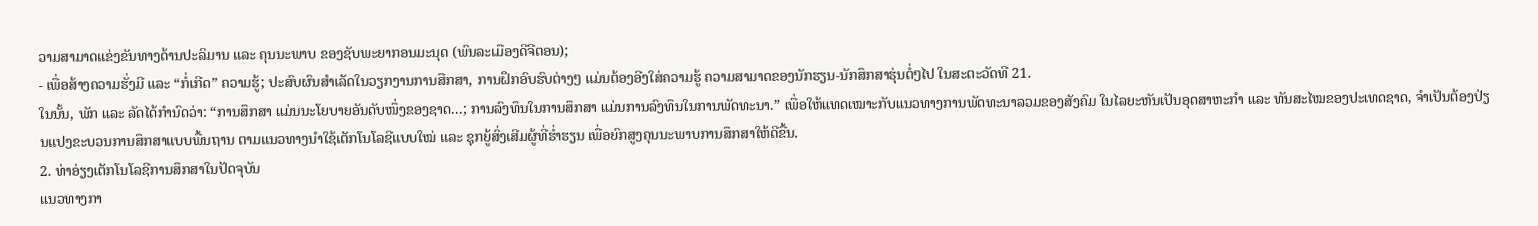ວາມສາມາດແຂ່ງຂັນທາງດ້ານປະລິມານ ແລະ ຄຸນນະພາບ ຂອງຊັບພະຍາກອນມະນຸດ (ພົນລະເມືອງດີຈີຕອນ);
- ເພື່ອສ້າງຄວາມຮັ່ງມີ ແລະ “ກໍ່ເກີດ” ຄວາມຮູ້; ປະສົບຜົນສຳເລັດໃນວຽກງານການສືກສາ, ການຝຶກອົບຮົບຕ່າງໆ ແມ່ນຕ້ອງອີງໃສ່ຄວາມຮູ້ ຄວາມສາມາດຂອງນັກຮຽນ-ນັກສຶກສາຮຸ່ນຕໍ່ໆໄປ ໃນສະຕະວັດທີ 21.
ໃນນັ້ນ, ພັກ ແລະ ລັດໄດ້ກຳນົດວ່າ: “ການສຶກສາ ແມ່ນນະໂຍບາຍອັນດັບໜຶ່ງຂອງຊາດ...; ການລົງທຶນໃນການສຶກສາ ແມ່ນການລົງທຶນໃນການພັດທະນາ.” ເພື່ອໃຫ້ແທດເໝາະກັບແນວທາງການພັດທະນາລວມຂອງສັງຄົມ ໃນໄລຍະຫັນເປັນອຸດສາຫະກຳ ແລະ ທັນສະໄໝຂອງປະເທດຊາດ, ຈຳເປັນຕ້ອງປ່ຽນແປງຂະບວນການສຶກສາແບບພື້ນຖານ ຕາມແນວທາງນຳໃຊ້ເຕັກໂນໂລຊີແບບໃໝ່ ແລະ ຊຸກຍູ້ສົ່ງເສີມຜູ້ທີ່ຮ່ຳຮຽນ ເພື່ອຍົກສູງຄຸນນະພາບການສຶກສາໃຫ້ດີຂື້ນ.
2. ທ່າອ່ຽງເຕັກໂນໂລຊີການສຶກສາໃນປັດຈຸບັນ
ແນວທາງກາ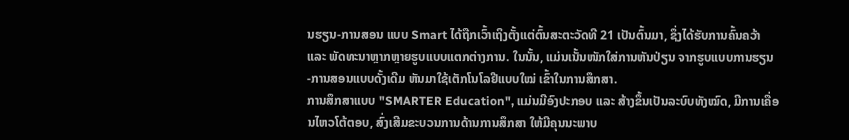ນຮຽນ-ການສອນ ແບບ Smart ໄດ້ຖືກເວົ້າເຖິງຕັ້ງແຕ່ຕົ້ນສະຕະວັດທີ 21 ເປັນຕົ້ນມາ, ຊຶ່ງໄດ້ຮັບການຄົ້ນຄວ້າ ແລະ ພັດທະນາຫຼາກຫຼາຍຮູບແບບແຕກຕ່າງການ. ໃນນັ້ນ, ແມ່ນເນັ້ນໜັກໃສ່ການຫັນປ່ຽນ ຈາກຮູບແບບການຮຽນ-ການສອນແບບດັ້ງເດີມ ຫັນມາໃຊ້ເຕັກໂນໂລຢີແບບໃໝ່ ເຂົ້າໃນການສຶກສາ.
ການສຶກສາແບບ "SMARTER Education", ແມ່ນມີອົງປະກອບ ແລະ ສ້າງຂຶ້ນເປັນລະບົບທັງໝົດ, ມີການເຄື່ອນໄຫວໂຕ້ຕອບ, ສົ່ງເສີມຂະບວນການດ້ານການສຶກສາ ໃຫ້ມີຄຸນນະພາບ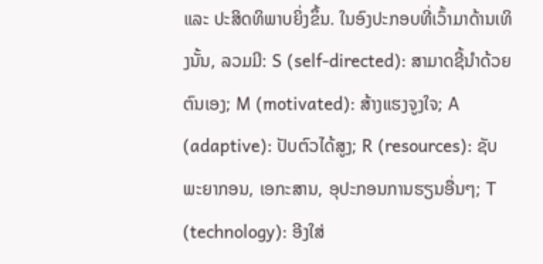ແລະ ປະສິດທິພາບຍິ່ງຂຶ້ນ. ໃນອົງປະກອບທີ່ເວົ້າມາດ້ານເທິງນັ້ນ, ລວມມີ: S (self-directed): ສາມາດຊີ້ນຳດ້ວຍຕົນເອງ; M (motivated): ສ້າງແຮງຈູງໃຈ; A (adaptive): ປັບຕົວໄດ້ສູງ; R (resources): ຊັບພະຍາກອນ, ເອກະສານ, ອຸປະກອນການຮຽນອື່ນໆ; T (technology): ອີງໃສ່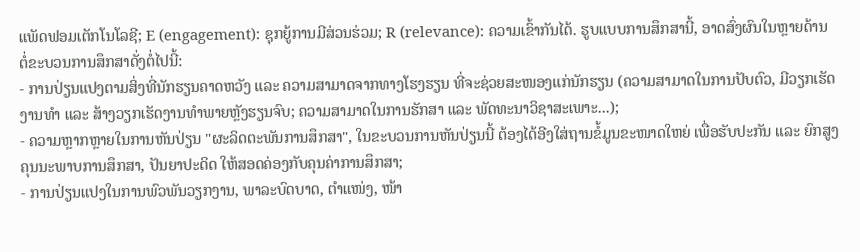ແພັດຟອມເຕັກໂນໂລຊີ; E (engagement): ຊຸກຍູ້ການມີສ່ວນຮ່ວມ; R (relevance): ຄວາມເຂົ້າກັນໄດ້. ຮູບແບບການສຶກສານີ້, ອາດສົ່ງຜົນໃນຫຼາຍດ້ານ ຕໍ່ຂະບວນການສຶກສາດັ່ງຕໍ່ໄປນີ້:
- ການປ່ຽນແປງຕາມສິ່ງທີ່ນັກຮຽນຄາດຫວັງ ແລະ ຄວາມສາມາດຈາກທາງໂຮງຮຽນ ທີ່ຈະຊ່ວຍສະໜອງແກ່ນັກຮຽນ (ຄວາມສາມາດໃນການປັບຕົວ, ມີວຽກເຮັດງານທຳ ແລະ ສ້າງວຽກເຮັດງານທຳພາຍຫຼັງຮຽນຈົບ; ຄວາມສາມາດໃນການຮັກສາ ແລະ ພັດທະນາວິຊາສະເພາະ...);
- ຄວາມຫຼາກຫຼາຍໃນການຫັນປ່ຽນ "ຜະລິດຕະພັນການສຶກສາ", ໃນຂະບວນການຫັນປ່ຽນນີ້ ຕ້ອງໄດ້ອີງໃສ່ຖານຂໍ້ມູນຂະໜາດໃຫຍ່ ເພື່ອຮັບປະກັນ ແລະ ຍົກສູງຄຸນນະພາບການສຶກສາ, ປັນຍາປະດິດ ໃຫ້ສອດຄ່ອງກັບຄຸນຄ່າການສຶກສາ;
- ການປ່ຽນແປງໃນການພົວພັນວຽກງານ, ພາລະບົດບາດ, ຕໍາແໜ່ງ, ໜ້າ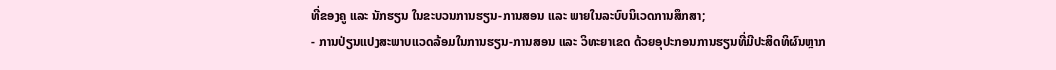ທີ່ຂອງຄູ ແລະ ນັກຮຽນ ໃນຂະບວນການຮຽນ-ການສອນ ແລະ ພາຍໃນລະບົບນິເວດການສຶກສາ;
- ການປ່ຽນແປງສະພາບແວດລ້ອມໃນການຮຽນ-ການສອນ ແລະ ວິທະຍາເຂດ ດ້ວຍອຸປະກອນການຮຽນທີ່ມີປະສິດທິຜົນຫຼາກ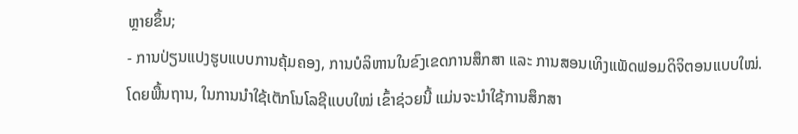ຫຼາຍຂຶ້ນ;
- ການປ່ຽນແປງຮູບແບບການຄຸ້ມຄອງ, ການບໍລິຫານໃນຂົງເຂດການສຶກສາ ແລະ ການສອນເທິງແພັດຟອມດິຈິຕອນແບບໃໝ່.
ໂດຍພື້ນຖານ, ໃນການນຳໃຊ້ເຕັກໂນໂລຊີແບບໃໝ່ ເຂົ້າຊ່ວຍນີ້ ແມ່ນຈະນຳໃຊ້ການສຶກສາ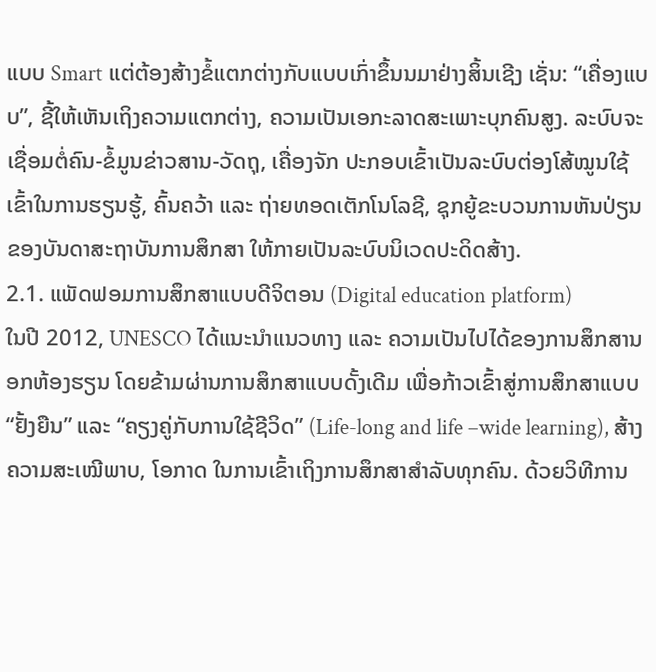ແບບ Smart ແຕ່ຕ້ອງສ້າງຂໍ້ແຕກຕ່າງກັບແບບເກົ່າຂຶ້ນນມາຢ່າງສິ້ນເຊີງ ເຊັ່ນ: “ເຄື່ອງແບບ”, ຊີ້ໃຫ້ເຫັນເຖິງຄວາມແຕກຕ່າງ, ຄວາມເປັນເອກະລາດສະເພາະບຸກຄົນສູງ. ລະບົບຈະເຊື່ອມຕໍ່ຄົນ-ຂໍ້ມູນຂ່າວສານ-ວັດຖຸ, ເຄື່ອງຈັກ ປະກອບເຂົ້າເປັນລະບົບຕ່ອງໂສ້ໝູນໃຊ້ເຂົ້າໃນການຮຽນຮູ້, ຄົ້ນຄວ້າ ແລະ ຖ່າຍທອດເຕັກໂນໂລຊີ, ຊຸກຍູ້ຂະບວນການຫັນປ່ຽນຂອງບັນດາສະຖາບັນການສຶກສາ ໃຫ້ກາຍເປັນລະບົບນິເວດປະດິດສ້າງ.
2.1. ແພັດຟອມການສຶກສາແບບດີຈິຕອນ (Digital education platform)
ໃນປີ 2012, UNESCO ໄດ້ແນະນໍາແນວທາງ ແລະ ຄວາມເປັນໄປໄດ້ຂອງການສຶກສານອກຫ້ອງຮຽນ ໂດຍຂ້າມຜ່ານການສຶກສາແບບດັ້ງເດີມ ເພື່ອກ້າວເຂົ້າສູ່ການສຶກສາແບບ “ຢັ້ງຍືນ” ແລະ “ຄຽງຄູ່ກັບການໃຊ້ຊີວິດ” (Life-long and life –wide learning), ສ້າງຄວາມສະເໝີພາບ, ໂອກາດ ໃນການເຂົ້າເຖິງການສຶກສາສໍາລັບທຸກຄົນ. ດ້ວຍວິທີການ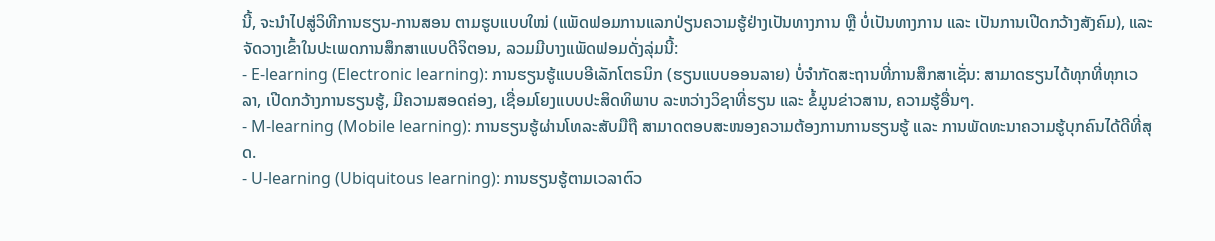ນີ້, ຈະນຳໄປສູ່ວິທີການຮຽນ-ການສອນ ຕາມຮູບແບບໃໝ່ (ແພັດຟອມການແລກປ່ຽນຄວາມຮູ້ຢ່າງເປັນທາງການ ຫຼື ບໍ່ເປັນທາງການ ແລະ ເປັນການເປີດກວ້າງສັງຄົມ), ແລະ ຈັດວາງເຂົ້າໃນປະເພດການສຶກສາແບບດີຈິຕອນ, ລວມມີບາງແພັດຟອມດັ່ງລຸ່ມນີ້:
- E-learning (Electronic learning): ການຮຽນຮູ້ແບບອີເລັກໂຕຣນິກ (ຮຽນແບບອອນລາຍ) ບໍ່ຈຳກັດສະຖານທີ່ການສຶກສາເຊັ່ນ: ສາມາດຮຽນໄດ້ທຸກທີ່ທຸກເວລາ, ເປີດກວ້າງການຮຽນຮູ້, ມີຄວາມສອດຄ່ອງ, ເຊື່ອມໂຍງແບບປະສິດທິພາບ ລະຫວ່າງວິຊາທີ່ຮຽນ ແລະ ຂໍ້ມູນຂ່າວສານ, ຄວາມຮູ້ອື່ນໆ.
- M-learning (Mobile learning): ການຮຽນຮູ້ຜ່ານໂທລະສັບມືຖື ສາມາດຕອບສະໜອງຄວາມຕ້ອງການການຮຽນຮູ້ ແລະ ການພັດທະນາຄວາມຮູ້ບຸກຄົນໄດ້ດີທີ່ສຸດ.
- U-learning (Ubiquitous learning): ການຮຽນຮູ້ຕາມເວລາຕົວ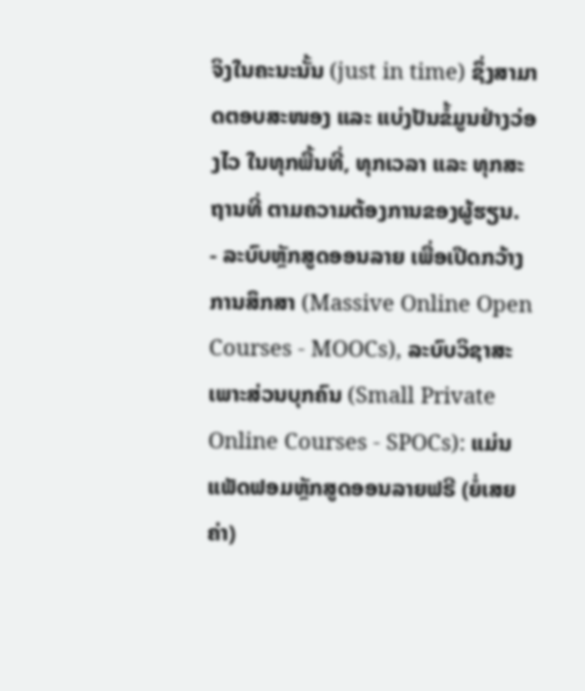ຈິງໃນຄະນະນັ້ນ (just in time) ຊຶ່ງສາມາດຕອບສະໜອງ ແລະ ແບ່ງປັນຂໍ້ມູນຢ່າງວ່ອງໄວ ໃນທຸກພື້ນທີ່, ທຸກເວລາ ແລະ ທຸກສະຖານທີ່ ຕາມຄວາມຕ້ອງການຂອງຜູ້ຮຽນ.
- ລະບົບຫຼັກສູດອອນລາຍ ເພື່ອເປີດກວ້າງການສຶກສາ (Massive Online Open Courses - MOOCs), ລະບົບວິຊາສະເພາະສ່ວນບຸກຄົນ (Small Private Online Courses - SPOCs): ແມ່ນແພັດຟອມຫຼັກສູດອອນລາຍຟຣີ (ຍໍ່ເສຍຄ່າ)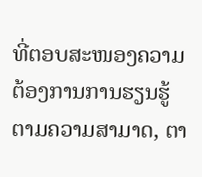ທີ່ຕອບສະໜອງຄວາມຕ້ອງການການຮຽນຮູ້ ຕາມຄວາມສາມາດ, ຕາ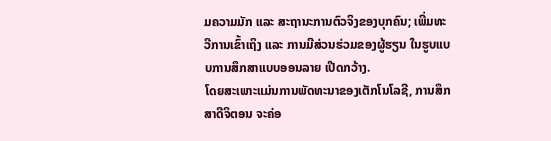ມຄວາມມັກ ແລະ ສະຖານະການຕົວຈິງຂອງບຸກຄົນ; ເພີ່ມທະວີການເຂົ້າເຖິງ ແລະ ການມີສ່ວນຮ່ວມຂອງຜູ້ຮຽນ ໃນຮູບແບບການສຶກສາແບບອອນລາຍ ເປີດກວ້າງ.
ໂດຍສະເພາະແມ່ນການພັດທະນາຂອງເຕັກໂນໂລຊີ, ການສຶກສາດີຈິຕອນ ຈະຄ່ອ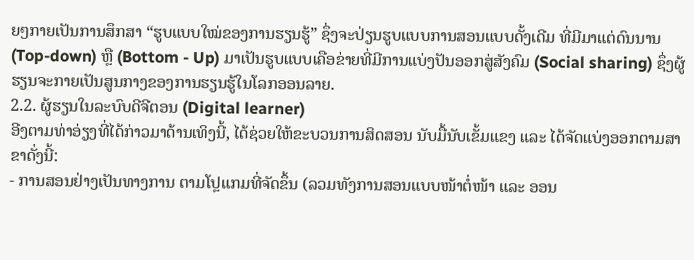ຍໆກາຍເປັນການສຶກສາ “ຮູບແບບໃໝ່ຂອງການຮຽນຮູ້” ຊຶ່ງຈະປ່ຽນຮູບແບບການສອນແບບດັ້ງເດີມ ທີ່ມີມາແຕ່ດົນນານ (Top-down) ຫຼື (Bottom - Up) ມາເປັນຮູບແບບເຄືອຂ່າຍທີ່ມີການແບ່ງປັນອອກສູ່ສັງຄົມ (Social sharing) ຊຶ່ງຜູ້ຮຽນຈະກາຍເປັນສູນກາງຂອງການຮຽນຮູ້ໃນໂລກອອນລາຍ.
2.2. ຜູ້ຮຽນໃນລະບົບດີຈີຕອນ (Digital learner)
ອີງຕາມທ່າອ່ຽງທີ່ໄດ້ກ່າວມາດ້ານເທິງນີ້, ໄດ້ຊ່ວຍໃຫ້ຂະບວນການສິດສອນ ນັບມື້ນັບເຂັ້ມແຂງ ແລະ ໄດ້ຈັດແບ່ງອອກຕາມສາຂາດັ່ງນີ້:
- ການສອນຢ່າງເປັນທາງການ ຕາມໂປຼແກມທີ່ຈັດຂຶ້ນ (ລວມທັງການສອນແບບໜ້າຕໍ່ໜ້າ ແລະ ອອນ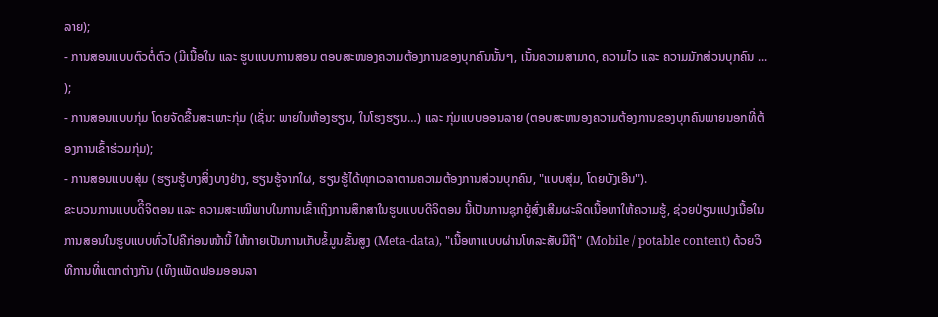ລາຍ);
- ການສອນແບບຕົວຕໍ່ຕົວ (ມີເນື້ອໃນ ແລະ ຮູບແບບການສອນ ຕອບສະໜອງຄວາມຕ້ອງການຂອງບຸກຄົນນັ້ນໆ, ເນັ້ນຄວາມສາມາດ, ຄວາມໄວ ແລະ ຄວາມມັກສ່ວນບຸກຄົນ ... );
- ການສອນແບບກຸ່ມ ໂດຍຈັດຂື້ນສະເພາະກຸ່ມ (ເຊັ່ນ: ພາຍໃນຫ້ອງຮຽນ, ໃນໂຮງຮຽນ…) ແລະ ກຸ່ມແບບອອນລາຍ (ຕອບສະຫນອງຄວາມຕ້ອງການຂອງບຸກຄົນພາຍນອກທີ່ຕ້ອງການເຂົ້າຮ່ວມກຸ່ມ);
- ການສອນແບບສຸ່ມ (ຮຽນຮູ້ບາງສິ່ງບາງຢ່າງ, ຮຽນຮູ້ຈາກໃຜ, ຮຽນຮູ້ໄດ້ທຸກເວລາຕາມຄວາມຕ້ອງການສ່ວນບຸກຄົນ, "ແບບສຸ່ມ, ໂດຍບັງເອີນ").
ຂະບວນການແບບດິີຈິຕອນ ແລະ ຄວາມສະເໝີພາບໃນການເຂົ້າເຖິງການສຶກສາໃນຮູບແບບດີຈິຕອນ ນີ້ເປັນການຊຸກຍູ້ສົ່ງເສີມຜະລິດເນື້ອຫາໃຫ້ຄວາມຮູ້, ຊ່ວຍປ່ຽນແປງເນື້ອໃນການສອນໃນຮູບແບບທົ່ວໄປຄືກ່ອນໜ້ານີ້ ໃຫ້ກາຍເປັນການເກັບຂໍ້ມູນຂັ້ນສູງ (Meta-data), "ເນື້ອຫາແບບຜ່ານໂທລະສັບມືຖື" (Mobile / potable content) ດ້ວຍວິທີການທີ່ແຕກຕ່າງກັນ (ເທິງແພັດຟອມອອນລາ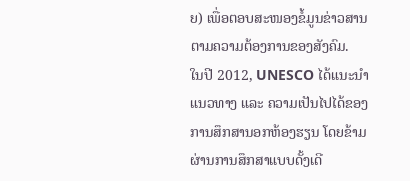ຍ) ເພື່ອຕອບສະໜອງຂໍ້ມູນຂ່າວສານຕາມຄວາມຕ້ອງການຂອງສັງຄົມ.
ໃນປີ 2012, UNESCO ໄດ້ແນະນໍາແນວທາງ ແລະ ຄວາມເປັນໄປໄດ້ຂອງການສຶກສານອກຫ້ອງຮຽນ ໂດຍຂ້າມຜ່ານການສຶກສາແບບດັ້ງເດີ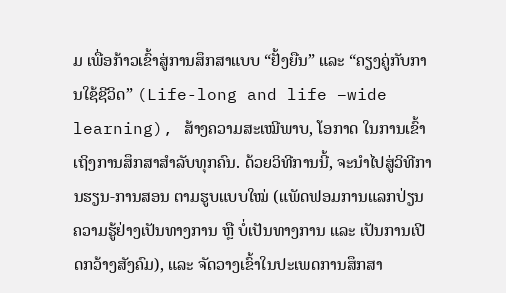ມ ເພື່ອກ້າວເຂົ້າສູ່ການສຶກສາແບບ “ຢັ້ງຍືນ” ແລະ “ຄຽງຄູ່ກັບການໃຊ້ຊີວິດ” (Life-long and life –wide learning), ສ້າງຄວາມສະເໝີພາບ, ໂອກາດ ໃນການເຂົ້າເຖິງການສຶກສາສໍາລັບທຸກຄົນ. ດ້ວຍວິທີການນີ້, ຈະນຳໄປສູ່ວິທີການຮຽນ-ການສອນ ຕາມຮູບແບບໃໝ່ (ແພັດຟອມການແລກປ່ຽນຄວາມຮູ້ຢ່າງເປັນທາງການ ຫຼື ບໍ່ເປັນທາງການ ແລະ ເປັນການເປີດກວ້າງສັງຄົມ), ແລະ ຈັດວາງເຂົ້າໃນປະເພດການສຶກສາ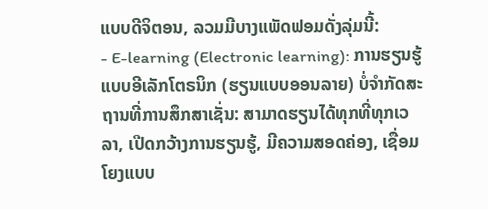ແບບດີຈິຕອນ, ລວມມີບາງແພັດຟອມດັ່ງລຸ່ມນີ້:
- E-learning (Electronic learning): ການຮຽນຮູ້ແບບອີເລັກໂຕຣນິກ (ຮຽນແບບອອນລາຍ) ບໍ່ຈຳກັດສະຖານທີ່ການສຶກສາເຊັ່ນ: ສາມາດຮຽນໄດ້ທຸກທີ່ທຸກເວລາ, ເປີດກວ້າງການຮຽນຮູ້, ມີຄວາມສອດຄ່ອງ, ເຊື່ອມໂຍງແບບ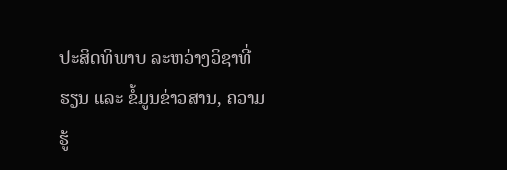ປະສິດທິພາບ ລະຫວ່າງວິຊາທີ່ຮຽນ ແລະ ຂໍ້ມູນຂ່າວສານ, ຄວາມຮູ້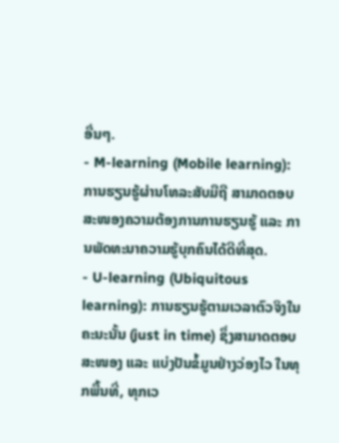ອື່ນໆ.
- M-learning (Mobile learning): ການຮຽນຮູ້ຜ່ານໂທລະສັບມືຖື ສາມາດຕອບສະໜອງຄວາມຕ້ອງການການຮຽນຮູ້ ແລະ ການພັດທະນາຄວາມຮູ້ບຸກຄົນໄດ້ດີທີ່ສຸດ.
- U-learning (Ubiquitous learning): ການຮຽນຮູ້ຕາມເວລາຕົວຈິງໃນຄະນະນັ້ນ (just in time) ຊຶ່ງສາມາດຕອບສະໜອງ ແລະ ແບ່ງປັນຂໍ້ມູນຢ່າງວ່ອງໄວ ໃນທຸກພື້ນທີ່, ທຸກເວ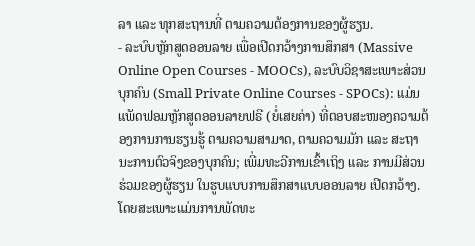ລາ ແລະ ທຸກສະຖານທີ່ ຕາມຄວາມຕ້ອງການຂອງຜູ້ຮຽນ.
- ລະບົບຫຼັກສູດອອນລາຍ ເພື່ອເປີດກວ້າງການສຶກສາ (Massive Online Open Courses - MOOCs), ລະບົບວິຊາສະເພາະສ່ວນບຸກຄົນ (Small Private Online Courses - SPOCs): ແມ່ນແພັດຟອມຫຼັກສູດອອນລາຍຟຣີ (ຍໍ່ເສຍຄ່າ) ທີ່ຕອບສະໜອງຄວາມຕ້ອງການການຮຽນຮູ້ ຕາມຄວາມສາມາດ, ຕາມຄວາມມັກ ແລະ ສະຖານະການຕົວຈິງຂອງບຸກຄົນ; ເພີ່ມທະວີການເຂົ້າເຖິງ ແລະ ການມີສ່ວນຮ່ວມຂອງຜູ້ຮຽນ ໃນຮູບແບບການສຶກສາແບບອອນລາຍ ເປີດກວ້າງ.
ໂດຍສະເພາະແມ່ນການພັດທະ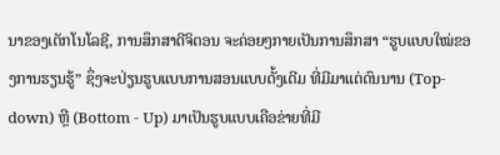ນາຂອງເຕັກໂນໂລຊີ, ການສຶກສາດີຈິຕອນ ຈະຄ່ອຍໆກາຍເປັນການສຶກສາ “ຮູບແບບໃໝ່ຂອງການຮຽນຮູ້” ຊຶ່ງຈະປ່ຽນຮູບແບບການສອນແບບດັ້ງເດີມ ທີ່ມີມາແຕ່ດົນນານ (Top-down) ຫຼື (Bottom - Up) ມາເປັນຮູບແບບເຄືອຂ່າຍທີ່ມີ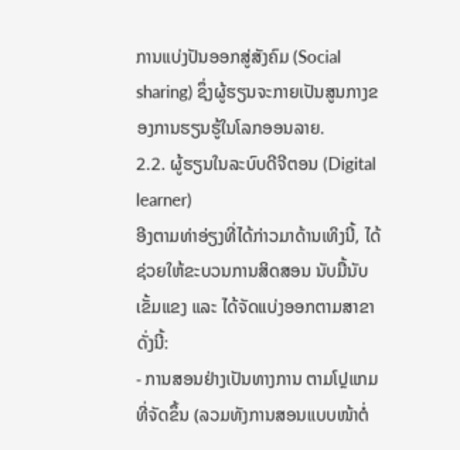ການແບ່ງປັນອອກສູ່ສັງຄົມ (Social sharing) ຊຶ່ງຜູ້ຮຽນຈະກາຍເປັນສູນກາງຂອງການຮຽນຮູ້ໃນໂລກອອນລາຍ.
2.2. ຜູ້ຮຽນໃນລະບົບດີຈີຕອນ (Digital learner)
ອີງຕາມທ່າອ່ຽງທີ່ໄດ້ກ່າວມາດ້ານເທິງນີ້, ໄດ້ຊ່ວຍໃຫ້ຂະບວນການສິດສອນ ນັບມື້ນັບເຂັ້ມແຂງ ແລະ ໄດ້ຈັດແບ່ງອອກຕາມສາຂາດັ່ງນີ້:
- ການສອນຢ່າງເປັນທາງການ ຕາມໂປຼແກມທີ່ຈັດຂຶ້ນ (ລວມທັງການສອນແບບໜ້າຕໍ່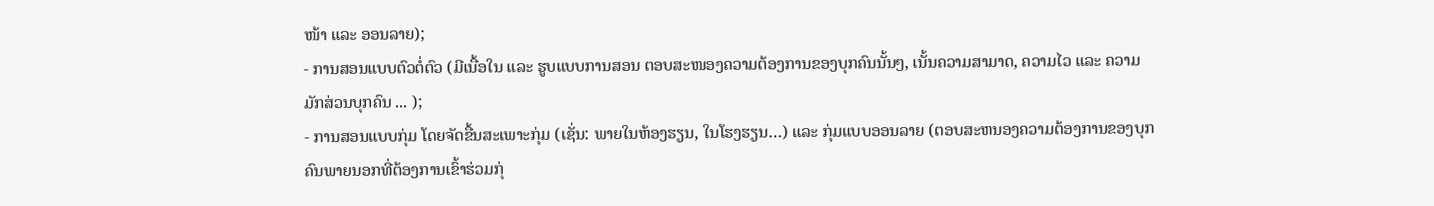ໜ້າ ແລະ ອອນລາຍ);
- ການສອນແບບຕົວຕໍ່ຕົວ (ມີເນື້ອໃນ ແລະ ຮູບແບບການສອນ ຕອບສະໜອງຄວາມຕ້ອງການຂອງບຸກຄົນນັ້ນໆ, ເນັ້ນຄວາມສາມາດ, ຄວາມໄວ ແລະ ຄວາມມັກສ່ວນບຸກຄົນ ... );
- ການສອນແບບກຸ່ມ ໂດຍຈັດຂື້ນສະເພາະກຸ່ມ (ເຊັ່ນ: ພາຍໃນຫ້ອງຮຽນ, ໃນໂຮງຮຽນ…) ແລະ ກຸ່ມແບບອອນລາຍ (ຕອບສະຫນອງຄວາມຕ້ອງການຂອງບຸກຄົນພາຍນອກທີ່ຕ້ອງການເຂົ້າຮ່ວມກຸ່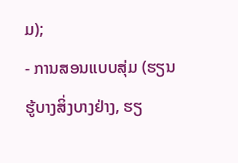ມ);
- ການສອນແບບສຸ່ມ (ຮຽນຮູ້ບາງສິ່ງບາງຢ່າງ, ຮຽ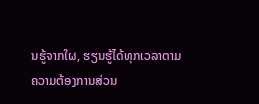ນຮູ້ຈາກໃຜ, ຮຽນຮູ້ໄດ້ທຸກເວລາຕາມຄວາມຕ້ອງການສ່ວນ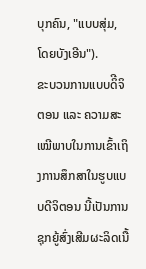ບຸກຄົນ, "ແບບສຸ່ມ, ໂດຍບັງເອີນ").
ຂະບວນການແບບດິີຈິຕອນ ແລະ ຄວາມສະເໝີພາບໃນການເຂົ້າເຖິງການສຶກສາໃນຮູບແບບດີຈິຕອນ ນີ້ເປັນການຊຸກຍູ້ສົ່ງເສີມຜະລິດເນື້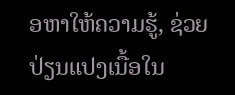ອຫາໃຫ້ຄວາມຮູ້, ຊ່ວຍປ່ຽນແປງເນື້ອໃນ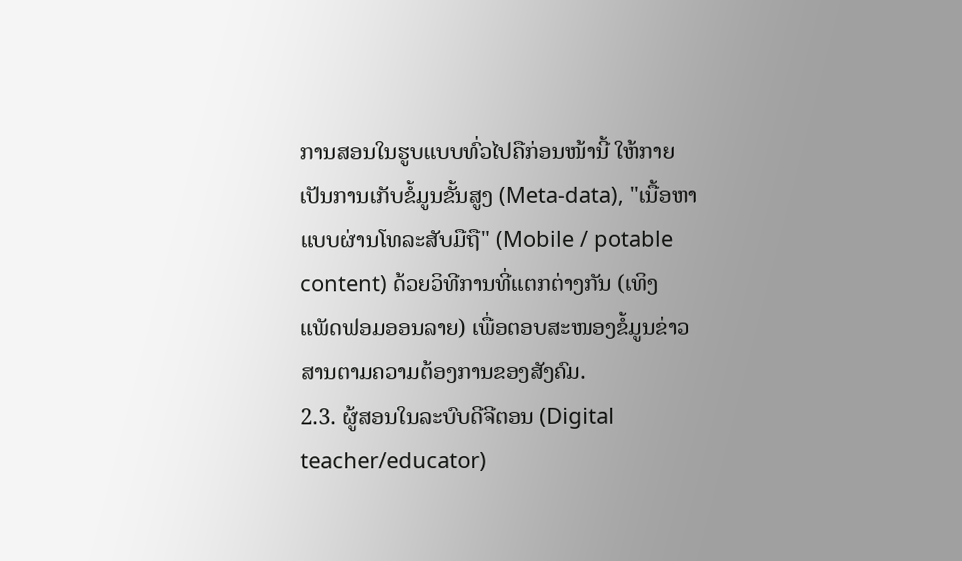ການສອນໃນຮູບແບບທົ່ວໄປຄືກ່ອນໜ້ານີ້ ໃຫ້ກາຍເປັນການເກັບຂໍ້ມູນຂັ້ນສູງ (Meta-data), "ເນື້ອຫາແບບຜ່ານໂທລະສັບມືຖື" (Mobile / potable content) ດ້ວຍວິທີການທີ່ແຕກຕ່າງກັນ (ເທິງແພັດຟອມອອນລາຍ) ເພື່ອຕອບສະໜອງຂໍ້ມູນຂ່າວສານຕາມຄວາມຕ້ອງການຂອງສັງຄົມ.
2.3. ຜູ້ສອນໃນລະບົບດີຈີຕອນ (Digital teacher/educator)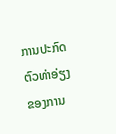ການປະກົດຕົວທ່າອ່ຽງຂອງການ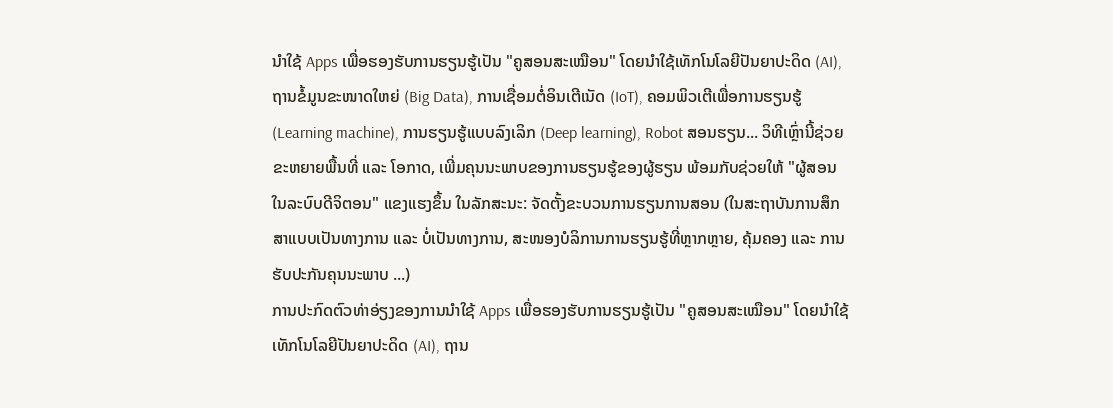ນຳໃຊ້ Apps ເພື່ອຮອງຮັບການຮຽນຮູ້ເປັນ "ຄູສອນສະເໝືອນ" ໂດຍນຳໃຊ້ເທັກໂນໂລຍີປັນຍາປະດິດ (AI), ຖານຂໍ້ມູນຂະໜາດໃຫຍ່ (Big Data), ການເຊື່ອມຕໍ່ອິນເຕີເນັດ (IoT), ຄອມພິວເຕີເພື່ອການຮຽນຮູ້ (Learning machine), ການຮຽນຮູ້ແບບລົງເລິກ (Deep learning), Robot ສອນຮຽນ... ວິທີເຫຼົ່ານີ້ຊ່ວຍຂະຫຍາຍພື້ນທີ່ ແລະ ໂອກາດ, ເພີ່ມຄຸນນະພາບຂອງການຮຽນຮູ້ຂອງຜູ້ຮຽນ ພ້ອມກັບຊ່ວຍໃຫ້ "ຜູ້ສອນໃນລະບົບດີຈິຕອນ" ແຂງແຮງຂຶ້ນ ໃນລັກສະນະ: ຈັດຕັ້ງຂະບວນການຮຽນການສອນ (ໃນສະຖາບັນການສຶກສາແບບເປັນທາງການ ແລະ ບໍ່ເປັນທາງການ, ສະໜອງບໍລິການການຮຽນຮູ້ທີ່ຫຼາກຫຼາຍ, ຄຸ້ມຄອງ ແລະ ການຮັບປະກັນຄຸນນະພາບ ...)
ການປະກົດຕົວທ່າອ່ຽງຂອງການນຳໃຊ້ Apps ເພື່ອຮອງຮັບການຮຽນຮູ້ເປັນ "ຄູສອນສະເໝືອນ" ໂດຍນຳໃຊ້ເທັກໂນໂລຍີປັນຍາປະດິດ (AI), ຖານ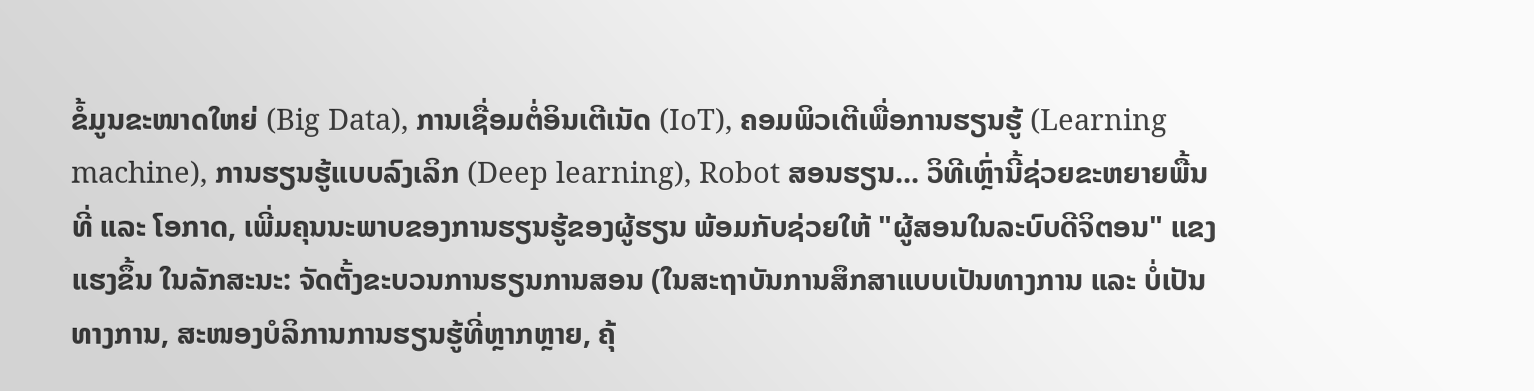ຂໍ້ມູນຂະໜາດໃຫຍ່ (Big Data), ການເຊື່ອມຕໍ່ອິນເຕີເນັດ (IoT), ຄອມພິວເຕີເພື່ອການຮຽນຮູ້ (Learning machine), ການຮຽນຮູ້ແບບລົງເລິກ (Deep learning), Robot ສອນຮຽນ... ວິທີເຫຼົ່ານີ້ຊ່ວຍຂະຫຍາຍພື້ນທີ່ ແລະ ໂອກາດ, ເພີ່ມຄຸນນະພາບຂອງການຮຽນຮູ້ຂອງຜູ້ຮຽນ ພ້ອມກັບຊ່ວຍໃຫ້ "ຜູ້ສອນໃນລະບົບດີຈິຕອນ" ແຂງແຮງຂຶ້ນ ໃນລັກສະນະ: ຈັດຕັ້ງຂະບວນການຮຽນການສອນ (ໃນສະຖາບັນການສຶກສາແບບເປັນທາງການ ແລະ ບໍ່ເປັນທາງການ, ສະໜອງບໍລິການການຮຽນຮູ້ທີ່ຫຼາກຫຼາຍ, ຄຸ້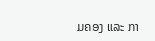ມຄອງ ແລະ ກາ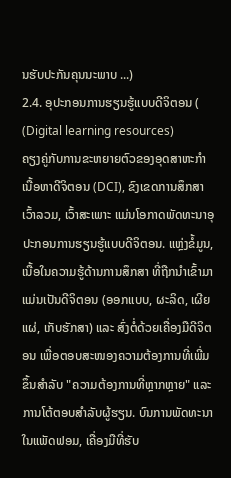ນຮັບປະກັນຄຸນນະພາບ ...)
2.4. ອຸປະກອນການຮຽນຮູ້ແບບດີຈິຕອນ ( (Digital learning resources)
ຄຽງຄູ່ກັບການຂະຫຍາຍຕົວຂອງອຸດສາຫະກໍາເນື້ອຫາດີຈິຕອນ (DCI), ຂົງເຂດການສຶກສາເວົ້າລວມ, ເວົ້າສະເພາະ ແມ່ນໂອກາດພັດທະນາອຸປະກອນການຮຽນຮູ້ແບບດີຈິຕອນ. ແຫຼ່ງຂໍ້ມູນ, ເນື້ອໃນຄວາມຮູ້ດ້ານການສຶກສາ ທີ່ຖືກນຳເຂົ້າມາແມ່ນເປັນດີຈິຕອນ (ອອກແບບ, ຜະລິດ, ເຜີຍແຜ່, ເກັບຮັກສາ) ແລະ ສົ່ງຕໍ່ດ້ວຍເຄື່ອງມືດີຈິຕອນ ເພື່ອຕອບສະໜອງຄວາມຕ້ອງການທີ່ເພີ່ມຂຶ້ນສໍາລັບ "ຄວາມຕ້ອງການທີ່ຫຼາກຫຼາຍ" ແລະ ການໂຕ້ຕອບສໍາລັບຜູ້ຮຽນ. ບົນການພັດທະນາໃນແພັດຟອມ, ເຄື່ອງມືທີ່ຮັບ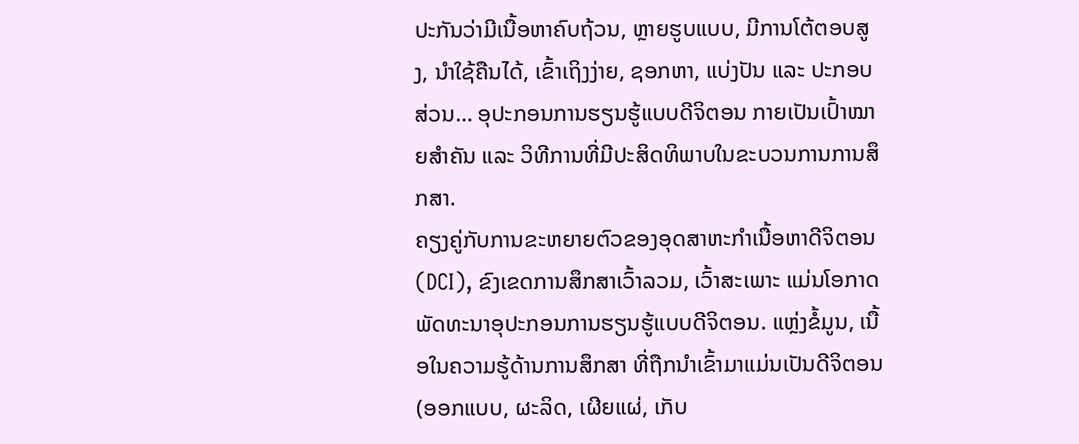ປະກັນວ່າມີເນື້ອຫາຄົບຖ້ວນ, ຫຼາຍຮູບແບບ, ມີການໂຕ້ຕອບສູງ, ນໍາໃຊ້ຄືນໄດ້, ເຂົ້າເຖິງງ່າຍ, ຊອກຫາ, ແບ່ງປັນ ແລະ ປະກອບສ່ວນ… ອຸປະກອນການຮຽນຮູ້ແບບດີຈິຕອນ ກາຍເປັນເປົ້າໝາຍສຳຄັນ ແລະ ວິທີການທີ່ມີປະສິດທິພາບໃນຂະບວນການການສຶກສາ.
ຄຽງຄູ່ກັບການຂະຫຍາຍຕົວຂອງອຸດສາຫະກໍາເນື້ອຫາດີຈິຕອນ (DCI), ຂົງເຂດການສຶກສາເວົ້າລວມ, ເວົ້າສະເພາະ ແມ່ນໂອກາດພັດທະນາອຸປະກອນການຮຽນຮູ້ແບບດີຈິຕອນ. ແຫຼ່ງຂໍ້ມູນ, ເນື້ອໃນຄວາມຮູ້ດ້ານການສຶກສາ ທີ່ຖືກນຳເຂົ້າມາແມ່ນເປັນດີຈິຕອນ (ອອກແບບ, ຜະລິດ, ເຜີຍແຜ່, ເກັບ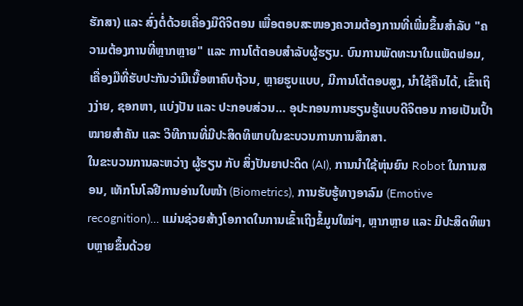ຮັກສາ) ແລະ ສົ່ງຕໍ່ດ້ວຍເຄື່ອງມືດີຈິຕອນ ເພື່ອຕອບສະໜອງຄວາມຕ້ອງການທີ່ເພີ່ມຂຶ້ນສໍາລັບ "ຄວາມຕ້ອງການທີ່ຫຼາກຫຼາຍ" ແລະ ການໂຕ້ຕອບສໍາລັບຜູ້ຮຽນ. ບົນການພັດທະນາໃນແພັດຟອມ, ເຄື່ອງມືທີ່ຮັບປະກັນວ່າມີເນື້ອຫາຄົບຖ້ວນ, ຫຼາຍຮູບແບບ, ມີການໂຕ້ຕອບສູງ, ນໍາໃຊ້ຄືນໄດ້, ເຂົ້າເຖິງງ່າຍ, ຊອກຫາ, ແບ່ງປັນ ແລະ ປະກອບສ່ວນ… ອຸປະກອນການຮຽນຮູ້ແບບດີຈິຕອນ ກາຍເປັນເປົ້າໝາຍສຳຄັນ ແລະ ວິທີການທີ່ມີປະສິດທິພາບໃນຂະບວນການການສຶກສາ.
ໃນຂະບວນການລະຫວ່າງ ຜູ້ຮຽນ ກັບ ສິ່ງປັນຍາປະດິດ (AI), ການນຳໃຊ້ຫຸ່ນຍົນ Robot ໃນການສອນ, ເທັກໂນໂລຢີການອ່ານໃບໜ້າ (Biometrics), ການຮັບຮູ້ທາງອາລົມ (Emotive recognition)... ແມ່ນຊ່ວຍສ້າງໂອກາດໃນການເຂົ້າເຖິງຂໍ້ມູນໃໝ່ໆ, ຫຼາກຫຼາຍ ແລະ ມີປະສິດທິພາບຫຼາຍຂຶ້ນດ້ວຍ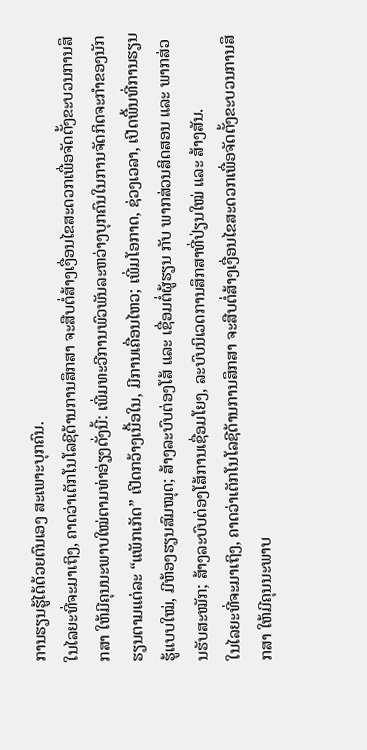ການຮຽນຮູ້ໄດ້ດ້ວຍຕົນເອງ ສະເພາະບຸກຄົນ.
ໃນໄລຍະທີ່ຈະມາເຖິງ, ຄາດວ່າເຕັກໂນໂລຊີດ້ານການສຶກສາ ຈະສືບຕໍ່ສ້າງເງື່ອນໄຂສະດວກເພື່ອຈັດຕັ້ງຂະບວນການສຶກສາ ໃຫ້ມີຄຸນນະພາບໃໝ່ຕາມທ່າອ່ຽງດັ່ງນີ້: ເພີ່ມທະວີການພົວພັນລະຫວ່າງບຸກຄົນໃນການຈັດກິດຈະກໍາຂອງນັກຮຽນຕາມແຕ່ລະ “ແພັກເກັດ” ເປີດກວ້າງເນື້ອໃນ, ມີການເຄື່ອນໄຫວ; ເພີ່ມໂອກາດ, ຊ່ວງເວລາ, ເປີດພື້ນທີ່ການຮຽນຮູ້ແບບໃໝ່, ມີຫ້ອງຮຽນສົມໝຸດ; ສ້າງລະບົບຕ່ອງໂສ້ ແລະ ເຊື່ອມຕໍ່ຜູ້ຮຽນ ກັບ ພາກສ່ວນສິດສອນ ແລະ ພາກສ່ວນຮັບສະໝັກ; ສ້າງລະບົບຕ່ອງໂສ້ການເຊື່ອມໂຍງ, ລະບົບນິເວດການສຶກສາທີ່ປ່ຽນໃໝ່ ແລະ ສ້າງສັນ.
ໃນໄລຍະທີ່ຈະມາເຖິງ, ຄາດວ່າເຕັກໂນໂລຊີດ້ານການສຶກສາ ຈະສືບຕໍ່ສ້າງເງື່ອນໄຂສະດວກເພື່ອຈັດຕັ້ງຂະບວນການສຶກສາ ໃຫ້ມີຄຸນນະພາບ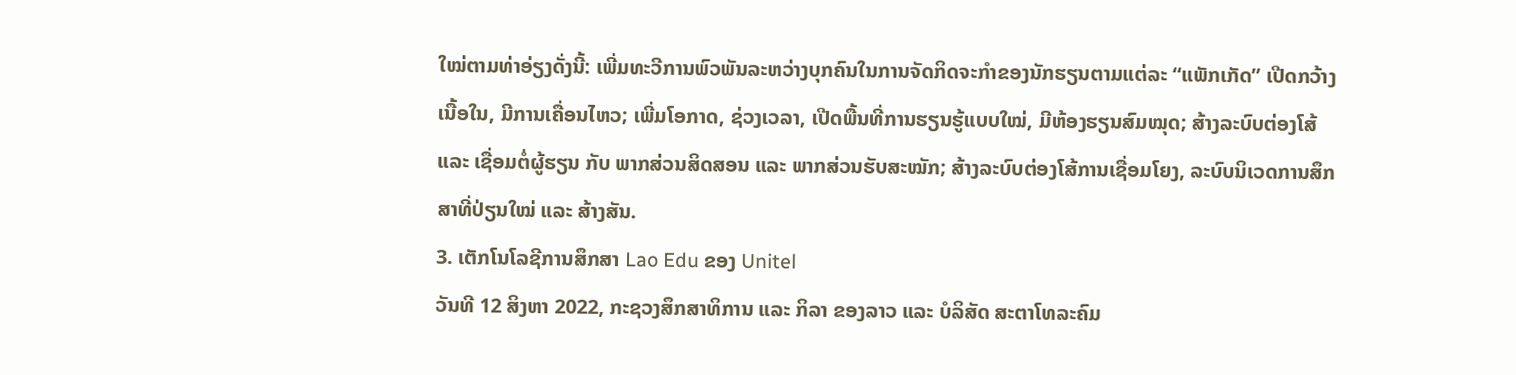ໃໝ່ຕາມທ່າອ່ຽງດັ່ງນີ້: ເພີ່ມທະວີການພົວພັນລະຫວ່າງບຸກຄົນໃນການຈັດກິດຈະກໍາຂອງນັກຮຽນຕາມແຕ່ລະ “ແພັກເກັດ” ເປີດກວ້າງເນື້ອໃນ, ມີການເຄື່ອນໄຫວ; ເພີ່ມໂອກາດ, ຊ່ວງເວລາ, ເປີດພື້ນທີ່ການຮຽນຮູ້ແບບໃໝ່, ມີຫ້ອງຮຽນສົມໝຸດ; ສ້າງລະບົບຕ່ອງໂສ້ ແລະ ເຊື່ອມຕໍ່ຜູ້ຮຽນ ກັບ ພາກສ່ວນສິດສອນ ແລະ ພາກສ່ວນຮັບສະໝັກ; ສ້າງລະບົບຕ່ອງໂສ້ການເຊື່ອມໂຍງ, ລະບົບນິເວດການສຶກສາທີ່ປ່ຽນໃໝ່ ແລະ ສ້າງສັນ.
3. ເຕັກໂນໂລຊີການສຶກສາ Lao Edu ຂອງ Unitel
ວັນທີ 12 ສິງຫາ 2022, ກະຊວງສຶກສາທິການ ແລະ ກິລາ ຂອງລາວ ແລະ ບໍລິສັດ ສະຕາໂທລະຄົມ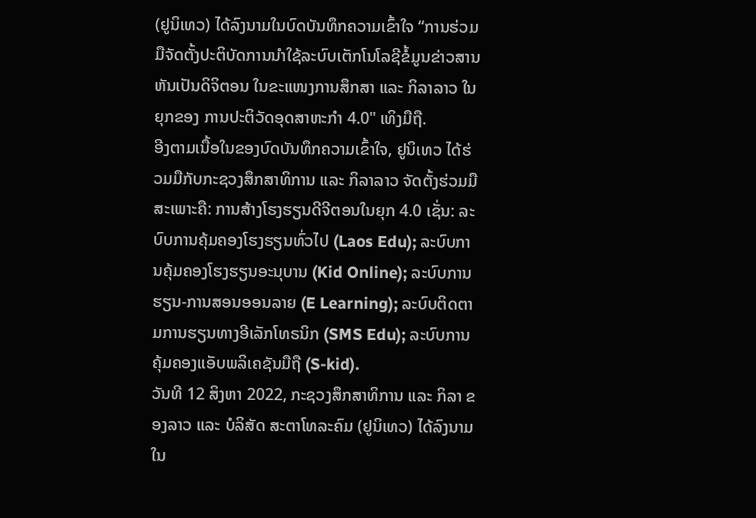(ຢູນິເທວ) ໄດ້ລົງນາມໃນບົດບັນທຶກຄວາມເຂົ້າໃຈ “ການຮ່ວມມືຈັດຕັ້ງປະຕິບັດການນຳໃຊ້ລະບົບເຕັກໂນໂລຊີຂໍ້ມູນຂ່າວສານຫັນເປັນດິຈິຕອນ ໃນຂະແໜງການສຶກສາ ແລະ ກິລາລາວ ໃນຍຸກຂອງ ການປະຕິວັດອຸດສາຫະກໍາ 4.0" ເທິງມືຖື.
ອີງຕາມເນື້ອໃນຂອງບົດບັນທຶກຄວາມເຂົ້າໃຈ, ຢູນິເທວ ໄດ້ຮ່ວມມືກັບກະຊວງສຶກສາທິການ ແລະ ກິລາລາວ ຈັດຕັ້ງຮ່ວມມືສະເພາະຄື: ການສ້າງໂຮງຮຽນດີຈີຕອນໃນຍຸກ 4.0 ເຊັ່ນ: ລະບົບການຄຸ້ມຄອງໂຮງຮຽນທົ່ວໄປ (Laos Edu); ລະບົບການຄຸ້ມຄອງໂຮງຮຽນອະນຸບານ (Kid Online); ລະບົບການຮຽນ-ການສອນອອນລາຍ (E Learning); ລະບົບຕິດຕາມການຮຽນທາງອີເລັກໂທຣນິກ (SMS Edu); ລະບົບການຄຸ້ມຄອງແອັບພລິເຄຊັນມືຖື (S-kid).
ວັນທີ 12 ສິງຫາ 2022, ກະຊວງສຶກສາທິການ ແລະ ກິລາ ຂອງລາວ ແລະ ບໍລິສັດ ສະຕາໂທລະຄົມ (ຢູນິເທວ) ໄດ້ລົງນາມໃນ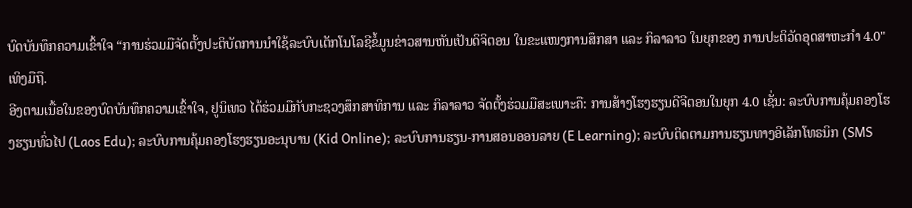ບົດບັນທຶກຄວາມເຂົ້າໃຈ “ການຮ່ວມມືຈັດຕັ້ງປະຕິບັດການນຳໃຊ້ລະບົບເຕັກໂນໂລຊີຂໍ້ມູນຂ່າວສານຫັນເປັນດິຈິຕອນ ໃນຂະແໜງການສຶກສາ ແລະ ກິລາລາວ ໃນຍຸກຂອງ ການປະຕິວັດອຸດສາຫະກໍາ 4.0" ເທິງມືຖື.
ອີງຕາມເນື້ອໃນຂອງບົດບັນທຶກຄວາມເຂົ້າໃຈ, ຢູນິເທວ ໄດ້ຮ່ວມມືກັບກະຊວງສຶກສາທິການ ແລະ ກິລາລາວ ຈັດຕັ້ງຮ່ວມມືສະເພາະຄື: ການສ້າງໂຮງຮຽນດີຈີຕອນໃນຍຸກ 4.0 ເຊັ່ນ: ລະບົບການຄຸ້ມຄອງໂຮງຮຽນທົ່ວໄປ (Laos Edu); ລະບົບການຄຸ້ມຄອງໂຮງຮຽນອະນຸບານ (Kid Online); ລະບົບການຮຽນ-ການສອນອອນລາຍ (E Learning); ລະບົບຕິດຕາມການຮຽນທາງອີເລັກໂທຣນິກ (SMS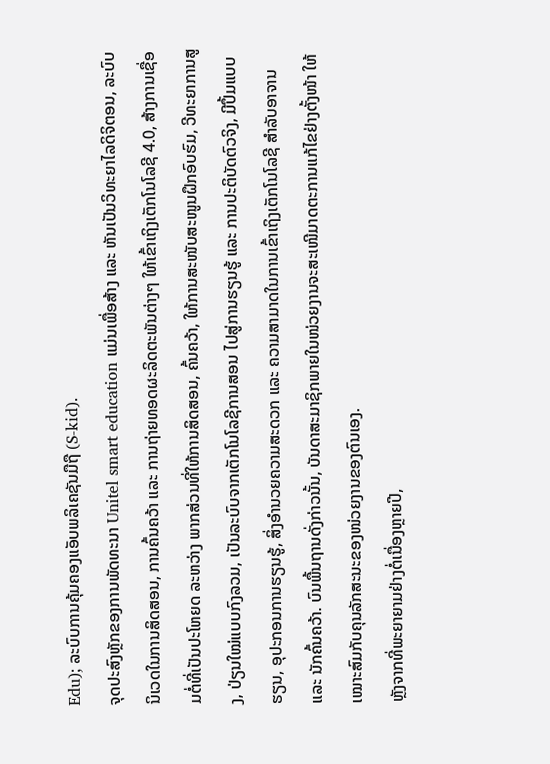Edu); ລະບົບການຄຸ້ມຄອງແອັບພລິເຄຊັນມືຖື (S-kid).
ຈຸດປະສົງຫຼັກຂອງການພັດທະນາ Unitel smart education ແມ່ນເພື່ອສ້າງ ແລະ ຫັນເປັນວິທະຍາໄລດິຈິຕອນ, ລະບົບນິເວດໃນການສິດສອນ, ການຄົ້ນຄວ້າ ແລະ ການຖ່າຍທອດຜະລິດຕະພັນຕ່າງໆ ໃຫ້ເຂົ້າເຖິງເຕັກໂນໂລຊີ 4.0, ສ້າງການເຊື່ອມຕໍ່ທີ່ເປັນປະໂຫຍດ ລະຫວ່າງ ພາກສ່ວນທີ່ໃຫ້ການສິດສອນ, ຄົ້ນຄວ້າ, ໃຫ້ການສະໜັບສະໜູນຝຶກອົບຮົມ, ວີທະຍາການສູງ, ປ່ຽນໃໝ່ແບບກົງລວມ, ເປັນລະບົບຈາກເຕັກໂນໂລຊີການສອນ ໄປສູ່ການຮຽນຮູ້ ແລະ ການປະຕິບັດຕົວຈິງ, ມີປຶ້ມແບບຮຽນ, ອຸປະກອນການຮຽນຮູ້, ສິ່ງອໍານວຍຄວາມສະດວກ ແລະ ຄວາມສາມາດໃນການເຂົ້າເຖິງເຕັກໂນໂລຊີ ສໍາລັບອາຈານ ແລະ ນັກຄົ້ນຄວ້າ. ບົນພື້ນຖານດັ່ງກ່າວນັ້ນ, ບັນດາສະມາຊິກພາຍໃນໜ່ວຍງານຈະສະເໜີມາດຕະການແກ້ໄຂຢ່າງຕັ້ງໜ້າ ໃຫ້ເໝາະສົມກັບຄຸນລັກສະນະຂອງໜ່ວຍງານຂອງຕົນເອງ.
ຫຼັງຈາກທີ່ພະຍາຍາມຢ່າງຕໍ່ເນື່ອງຫຼາຍປີ,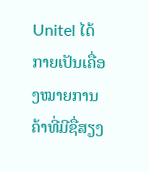Unitel ໄດ້ກາຍເປັນເຄື່ອງໝາຍການຄ້າທີ່ມີຊື່ສຽງ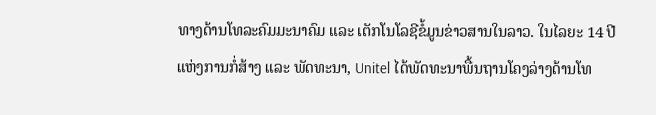ທາງດ້ານໂທລະຄົມມະນາຄົມ ແລະ ເຕັກໂນໂລຊີຂໍ້ມູນຂ່າວສານໃນລາວ. ໃນໄລຍະ 14 ປີແຫ່ງການກໍ່ສ້າງ ແລະ ພັດທະນາ, Unitel ໄດ້ພັດທະນາພື້ນຖານໂຄງລ່າງດ້ານໂທ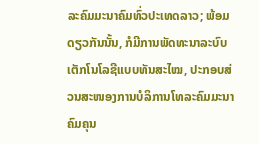ລະຄົມມະນາຄົມທົ່ວປະເທດລາວ; ພ້ອມດຽວກັນນັ້ນ, ກໍມີການພັດທະນາລະບົບເຕັກໂນໂລຊີແບບທັນສະໄໝ, ປະກອບສ່ວນສະໜອງການບໍລິການໂທລະຄົມມະນາຄົມຄຸນ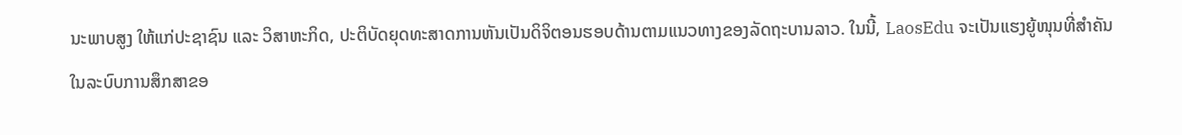ນະພາບສູງ ໃຫ້ແກ່ປະຊາຊົນ ແລະ ວິສາຫະກິດ, ປະຕິບັດຍຸດທະສາດການຫັນເປັນດິຈິຕອນຮອບດ້ານຕາມແນວທາງຂອງລັດຖະບານລາວ. ໃນນີ້, LaosEdu ຈະເປັນແຮງຍູ້ໜຸນທີ່ສຳຄັນ ໃນລະບົບການສຶກສາຂອ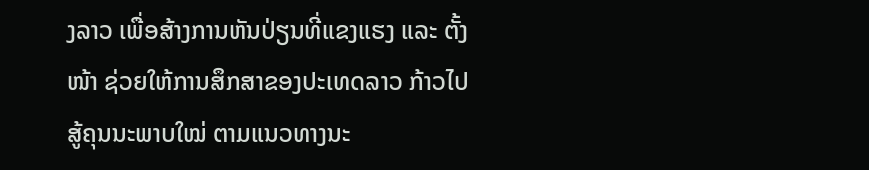ງລາວ ເພື່ອສ້າງການຫັນປ່ຽນທີ່ແຂງແຮງ ແລະ ຕັ້ງໜ້າ ຊ່ວຍໃຫ້ການສຶກສາຂອງປະເທດລາວ ກ້າວໄປສູ້ຄຸນນະພາບໃໝ່ ຕາມແນວທາງນະ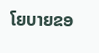ໂຍບາຍຂອ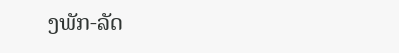ງພັກ-ລັດ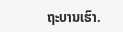ຖະບານເຮົາ.